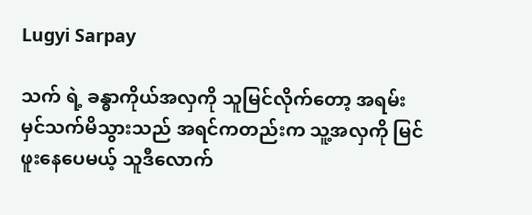Lugyi Sarpay

သက် ရဲ့ ခန္ဓာကိုယ်အလှကို သူမြင်လိုက်တော့ အရမ်းမှင်သက်မိသွားသည် အရင်ကတည်းက သူ့အလှကို မြင်ဖူးနေပေမယ့် သူဒီလောက်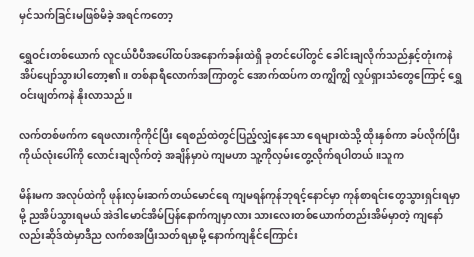မှင်သက်ခြင်းမဖြစ်မိခဲ့ အရင်ကတော့

ရွှေဝင်းတစ်ယောက် လူငယ်ပီပီအပေါ်ထပ်အနောက်ခန်းထဲရှိ ခုတင်ပေါ်တွင် ခေါင်းချလိုက်သည်နှင့်တုံးကနဲ အိပ်ပျော်သွားပါတော့၏။ တစ်နာရီလောက်အကြာတွင် အောက်ထပ်က တကျွိကျွိ လှုပ်ရှားသံတွေကြောင့် ရွှေဝင်းဖျတ်ကနဲ နိုးလာသည်။

လက်တစ်ဖက်က ရေဖလားကိုကိုင်ပြီး ရေစည်ထဲတွင်ပြည့်လျှံနေသော ရေများထဲသို့ ထိုးနှစ်ကာ ခပ်လိုက်ပြီး ကိုယ်လုံးပေါ်ကို လောင်းချလိုက်တဲ့ အချိန်မှာပဲ ကျမဟာ သူ့ကိုလှမ်းတွေ့လိုက်ရပါတယ်။သူက

မိန်းမက အလုပ်ထဲကို ဖုန်းလှမ်းဆက်တယ်မောင်ရေ ကျမရန်ကုန်ဘုရင့်နောင်မှာ ကုန်စာရင်းတွေသွားရှင်းရမှာမို့ ညအိပ်သွားရမယ် အဲဒါမောင်အိမ်ပြန်နောက်ကျမှာလား သားလေးတစ်ယောက်တည်းအိမ်မှာတဲ့ ကျနော်လည်းဆိုဒ်ထဲမှာဒီည လက်စအပြီးသတ်ရမှာမို့ နောက်ကျနိုင်ကြောင်း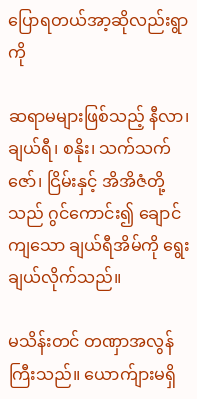ပြောရတယ်အာ့ဆိုလည်းရွာကို

ဆရာမများဖြစ်သည့် နီလာ၊ ချယ်ရီ၊ စနိုး၊ သက်သက်ဇော်၊ ငြိမ်းနှင့် အိအိဇံတို့သည် ဂွင်ကောင်း၍ ချောင်ကျသော ချယ်ရီအိမ်ကို ရွေးချယ်လိုက်သည်။

မသိန်းတင် တဏှာအလွန်ကြီးသည်။ ယောက်ျားမရှိ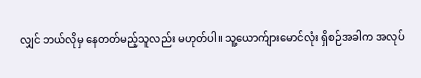လျှင် ဘယ်လိုမှ နေတတ်မည့်သူလည်း မဟုတ်ပါ။ သူ့ယောက်ျားမောင်လုံး ရှိစဉ်အခါက အလုပ်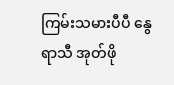ကြမ်းသမားပီပီ နွေရာသီ အုတ်ဖို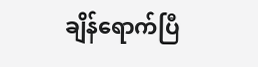ချိန်ရောက်ပြီ